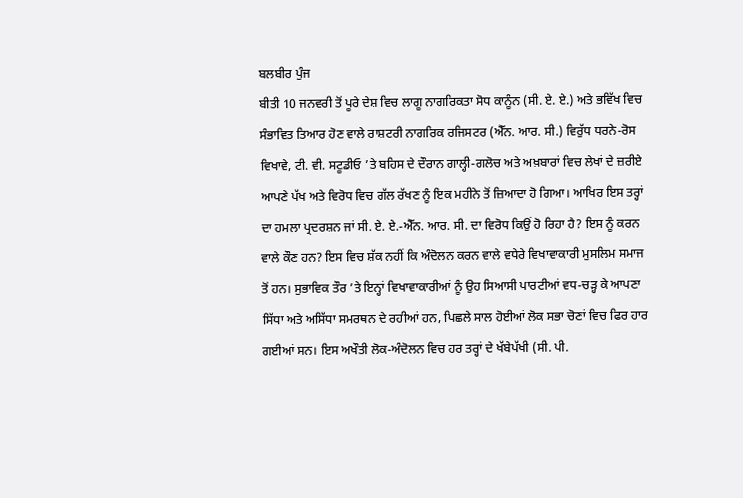ਬਲਬੀਰ ਪੁੰਜ
ਬੀਤੀ 10 ਜਨਵਰੀ ਤੋਂ ਪੂਰੇ ਦੇਸ਼ ਵਿਚ ਲਾਗੂ ਨਾਗਰਿਕਤਾ ਸੋਧ ਕਾਨੂੰਨ (ਸੀ. ਏ. ਏ.) ਅਤੇ ਭਵਿੱਖ ਵਿਚ ਸੰਭਾਵਿਤ ਤਿਆਰ ਹੋਣ ਵਾਲੇ ਰਾਸ਼ਟਰੀ ਨਾਗਰਿਕ ਰਜਿਸਟਰ (ਐੱਨ. ਆਰ. ਸੀ.) ਵਿਰੁੱਧ ਧਰਨੇ-ਰੋਸ ਵਿਖਾਵੇ, ਟੀ. ਵੀ. ਸਟੂਡੀਓ ’ਤੇ ਬਹਿਸ ਦੇ ਦੌਰਾਨ ਗਾਲ੍ਹੀ-ਗਲੋਚ ਅਤੇ ਅਖ਼ਬਾਰਾਂ ਵਿਚ ਲੇਖਾਂ ਦੇ ਜ਼ਰੀਏ ਆਪਣੇ ਪੱਖ ਅਤੇ ਵਿਰੋਧ ਵਿਚ ਗੱਲ ਰੱਖਣ ਨੂੰ ਇਕ ਮਹੀਨੇ ਤੋਂ ਜ਼ਿਆਦਾ ਹੋ ਗਿਆ। ਆਖਿਰ ਇਸ ਤਰ੍ਹਾਂ ਦਾ ਹਮਲਾ ਪ੍ਰਦਰਸ਼ਨ ਜਾਂ ਸੀ. ਏ. ਏ.-ਐੱਨ. ਆਰ. ਸੀ. ਦਾ ਵਿਰੋਧ ਕਿਉਂ ਹੋ ਰਿਹਾ ਹੈ? ਇਸ ਨੂੰ ਕਰਨ ਵਾਲੇ ਕੌਣ ਹਨ? ਇਸ ਵਿਚ ਸ਼ੱਕ ਨਹੀਂ ਕਿ ਅੰਦੋਲਨ ਕਰਨ ਵਾਲੇ ਵਧੇਰੇ ਵਿਖਾਵਾਕਾਰੀ ਮੁਸਲਿਮ ਸਮਾਜ ਤੋਂ ਹਨ। ਸੁਭਾਵਿਕ ਤੌਰ ’ਤੇ ਇਨ੍ਹਾਂ ਵਿਖਾਵਾਕਾਰੀਆਂ ਨੂੰ ਉਹ ਸਿਆਸੀ ਪਾਰਟੀਆਂ ਵਧ-ਚੜ੍ਹ ਕੇ ਆਪਣਾ ਸਿੱਧਾ ਅਤੇ ਅਸਿੱਧਾ ਸਮਰਥਨ ਦੇ ਰਹੀਆਂ ਹਨ, ਪਿਛਲੇ ਸਾਲ ਹੋਈਆਂ ਲੋਕ ਸਭਾ ਚੋਣਾਂ ਵਿਚ ਫਿਰ ਹਾਰ ਗਈਆਂ ਸਨ। ਇਸ ਅਖੌਤੀ ਲੋਕ-ਅੰਦੋਲਨ ਵਿਚ ਹਰ ਤਰ੍ਹਾਂ ਦੇ ਖੱਬੇਪੱਖੀ (ਸੀ. ਪੀ.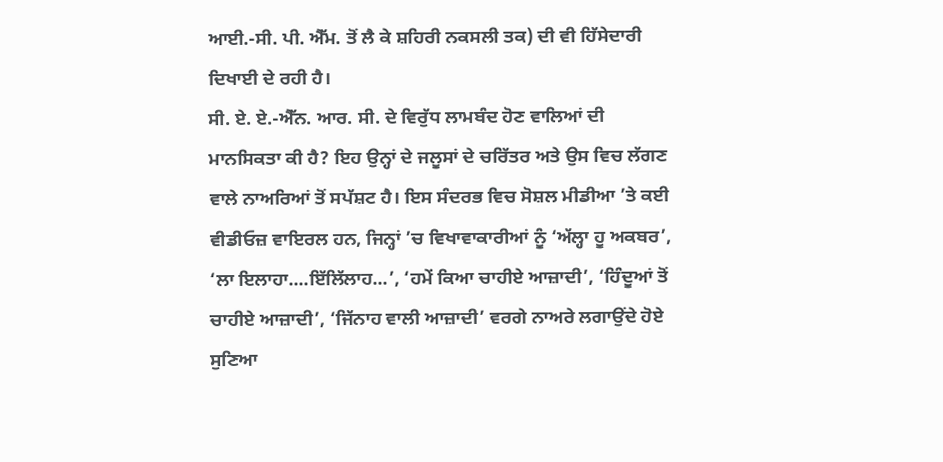ਆਈ.-ਸੀ. ਪੀ. ਐੱਮ. ਤੋਂ ਲੈ ਕੇ ਸ਼ਹਿਰੀ ਨਕਸਲੀ ਤਕ) ਦੀ ਵੀ ਹਿੱਸੇਦਾਰੀ ਦਿਖਾਈ ਦੇ ਰਹੀ ਹੈ।
ਸੀ. ਏ. ਏ.-ਐੱਨ. ਆਰ. ਸੀ. ਦੇ ਵਿਰੁੱਧ ਲਾਮਬੰਦ ਹੋਣ ਵਾਲਿਆਂ ਦੀ ਮਾਨਸਿਕਤਾ ਕੀ ਹੈ? ਇਹ ਉਨ੍ਹਾਂ ਦੇ ਜਲੂਸਾਂ ਦੇ ਚਰਿੱਤਰ ਅਤੇ ਉਸ ਵਿਚ ਲੱਗਣ ਵਾਲੇ ਨਾਅਰਿਆਂ ਤੋਂ ਸਪੱਸ਼ਟ ਹੈ। ਇਸ ਸੰਦਰਭ ਵਿਚ ਸੋਸ਼ਲ ਮੀਡੀਆ ’ਤੇ ਕਈ ਵੀਡੀਓਜ਼ ਵਾਇਰਲ ਹਨ, ਜਿਨ੍ਹਾਂ ’ਚ ਵਿਖਾਵਾਕਾਰੀਆਂ ਨੂੰ ‘ਅੱਲ੍ਹਾ ਹੂ ਅਕਬਰ’, ‘ਲਾ ਇਲਾਹਾ....ਇੱਲਿੱਲਾਹ...’, ‘ਹਮੇਂ ਕਿਆ ਚਾਹੀਏ ਆਜ਼ਾਦੀ’, ‘ਹਿੰਦੂਆਂ ਤੋਂ ਚਾਹੀਏ ਆਜ਼ਾਦੀ’, ‘ਜਿੱਨਾਹ ਵਾਲੀ ਆਜ਼ਾਦੀ’ ਵਰਗੇ ਨਾਅਰੇ ਲਗਾਉਂਦੇ ਹੋਏ ਸੁਣਿਆ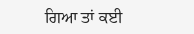ਗਿਆ ਤਾਂ ਕਈ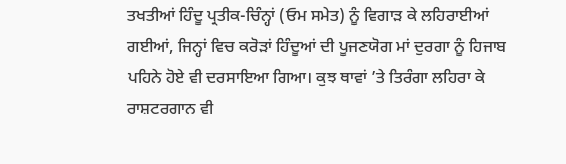ਤਖਤੀਆਂ ਹਿੰਦੂ ਪ੍ਰਤੀਕ-ਚਿੰਨ੍ਹਾਂ (ਓਮ ਸਮੇਤ) ਨੂੰ ਵਿਗਾੜ ਕੇ ਲਹਿਰਾਈਆਂ ਗਈਆਂ, ਜਿਨ੍ਹਾਂ ਵਿਚ ਕਰੋੜਾਂ ਹਿੰਦੂਆਂ ਦੀ ਪੂਜਣਯੋਗ ਮਾਂ ਦੁਰਗਾ ਨੂੰ ਹਿਜਾਬ ਪਹਿਨੇ ਹੋਏ ਵੀ ਦਰਸਾਇਆ ਗਿਆ। ਕੁਝ ਥਾਵਾਂ ’ਤੇ ਤਿਰੰਗਾ ਲਹਿਰਾ ਕੇ ਰਾਸ਼ਟਰਗਾਨ ਵੀ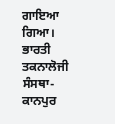ਗਾਇਆ ਗਿਆ।
ਭਾਰਤੀ ਤਕਨਾਲੋਜੀ ਸੰਸਥਾ-ਕਾਨਪੁਰ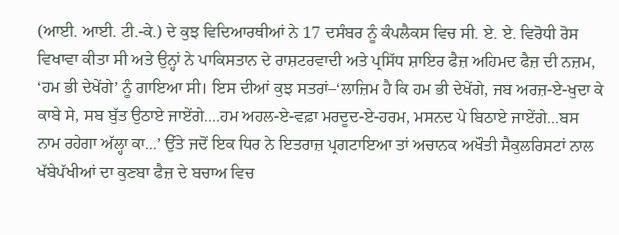(ਆਈ. ਆਈ. ਟੀ.-ਕੇ.) ਦੇ ਕੁਝ ਵਿਦਿਆਰਥੀਆਂ ਨੇ 17 ਦਸੰਬਰ ਨੂੰ ਕੰਪਲੈਕਸ ਵਿਚ ਸੀ. ਏ. ਏ. ਵਿਰੋਧੀ ਰੋਸ ਵਿਖਾਵਾ ਕੀਤਾ ਸੀ ਅਤੇ ਉਨ੍ਹਾਂ ਨੇ ਪਾਕਿਸਤਾਨ ਦੇ ਰਾਸ਼ਟਰਵਾਦੀ ਅਤੇ ਪ੍ਰਸਿੱਧ ਸ਼ਾਇਰ ਫੈਜ਼ ਅਹਿਮਦ ਫੈਜ਼ ਦੀ ਨਜ਼ਮ, ‘ਹਮ ਭੀ ਦੇਖੇਂਗੇ’ ਨੂੰ ਗਾਇਆ ਸੀ। ਇਸ ਦੀਆਂ ਕੁਝ ਸਤਰਾਂ–‘ਲਾਜ਼ਿਮ ਹੈ ਕਿ ਹਮ ਭੀ ਦੇਖੇਂਗੇ, ਜਬ ਅਰਜ਼-ਏ-ਖੁਦਾ ਕੇ ਕਾਬੇ ਸੇ, ਸਬ ਬੁੱਤ ਉਠਾਏ ਜਾਏਂਗੇ....ਹਮ ਅਹਲ-ਏ-ਵਫ਼ਾ ਮਰਦੂਦ-ਏ-ਹਰਮ, ਮਸਨਦ ਪੇ ਬਿਠਾਏ ਜਾਏਂਗੇ...ਬਸ ਨਾਮ ਰਹੇਗਾ ਅੱਲ੍ਹਾ ਕਾ...’ ਉੱਤੇ ਜਦੋਂ ਇਕ ਧਿਰ ਨੇ ਇਤਰਾਜ਼ ਪ੍ਰਗਟਾਇਆ ਤਾਂ ਅਚਾਨਕ ਅਖੌਤੀ ਸੈਕੁਲਰਿਸਟਾਂ ਨਾਲ ਖੱਬੇਪੱਖੀਆਂ ਦਾ ਕੁਣਬਾ ਫੈਜ਼ ਦੇ ਬਚਾਅ ਵਿਚ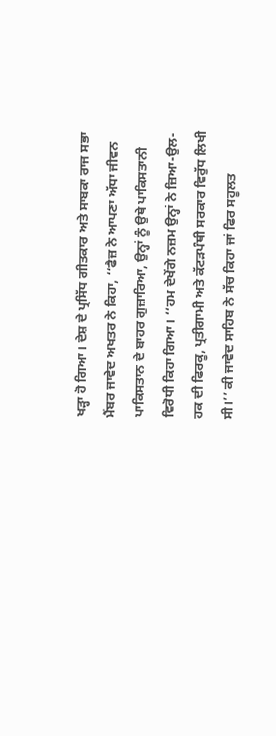ਖੜ੍ਹਾ ਹੋ ਗਿਆ। ਦੇਸ਼ ਦੇ ਪ੍ਰਸਿੱਧ ਗੀਤਕਾਰ ਅਤੇ ਸਾਬਕਾ ਰਾਜ ਸਭਾ ਮੈਂਬਰ ਜਾਵੇਦ ਅਖਤਰ ਨੇ ਕਿਹਾ, ‘‘ਫੈਜ਼ ਨੇ ਆਪਣਾ ਅੱਧਾ ਜੀਵਨ ਪਾਕਿਸਤਾਨ ਦੇ ਬਾਹਰ ਗੁਜ਼ਾਰਿਆ, ਉਨ੍ਹਾਂ ਨੂੰ ਉਥੇ ਪਾਕਿਸਤਾਨੀ ਵਿਰੋਧੀ ਕਿਹਾ ਗਿਆ। ‘‘ਹਮ ਦੇਖੇਂਗੇ ਨਜ਼ਮ ਉਨ੍ਹਾਂ ਨੇ ਜ਼ਿਆ-ਉਲ-ਹਕ ਦੀ ਫਿਰਕੂ, ਪ੍ਰਤੀਗਾਮੀ ਅਤੇ ਕੱਟੜਪੰਥੀ ਸਰਕਾਰ ਵਿਰੁੱਧ ਲਿਖੀ ਸੀ।’’ ਕੀ ਜਾਵੇਦ ਸਾਹਿਬ ਨੇ ਸੱਚ ਕਿਹਾ ਜਾਂ ਫਿਰ ਸਹੂਲਤ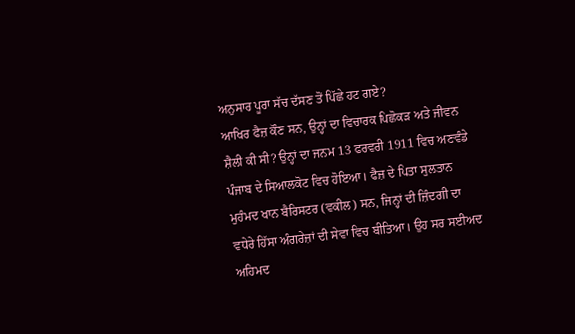ਅਨੁਸਾਰ ਪੂਰਾ ਸੱਚ ਦੱਸਣ ਤੋਂ ਪਿੱਛੇ ਹਟ ਗਏ?
ਆਖਿਰ ਫੈਜ਼ ਕੌਣ ਸਨ, ਉਨ੍ਹਾਂ ਦਾ ਵਿਚਾਰਕ ਪਿਛੋਕੜ ਅਤੇ ਜੀਵਨ ਸ਼ੈਲੀ ਕੀ ਸੀ? ਉਨ੍ਹਾਂ ਦਾ ਜਨਮ 13 ਫਰਵਰੀ 1911 ਵਿਚ ਅਣਵੰਡੇ ਪੰਜਾਬ ਦੇ ਸਿਆਲਕੋਟ ਵਿਚ ਹੋਇਆ। ਫੈਜ਼ ਦੇ ਪਿਤਾ ਸੁਲਤਾਨ ਮੁਹੰਮਦ ਖਾਨ ਬੈਰਿਸਟਰ (ਵਕੀਲ) ਸਨ, ਜਿਨ੍ਹਾਂ ਦੀ ਜ਼ਿੰਦਗੀ ਦਾ ਵਧੇਰੇ ਹਿੱਸਾ ਅੰਗਰੇਜ਼ਾਂ ਦੀ ਸੇਵਾ ਵਿਚ ਬੀਤਿਆ। ਉਹ ਸਰ ਸਈਅਦ ਅਹਿਮਦ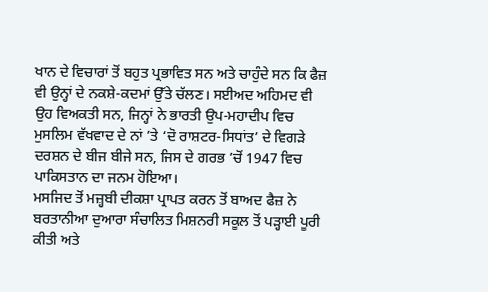ਖਾਨ ਦੇ ਵਿਚਾਰਾਂ ਤੋਂ ਬਹੁਤ ਪ੍ਰਭਾਵਿਤ ਸਨ ਅਤੇ ਚਾਹੁੰਦੇ ਸਨ ਕਿ ਫੈਜ਼ ਵੀ ਉਨ੍ਹਾਂ ਦੇ ਨਕਸ਼ੇ-ਕਦਮਾਂ ਉੱਤੇ ਚੱਲਣ। ਸਈਅਦ ਅਹਿਮਦ ਵੀ ਉਹ ਵਿਅਕਤੀ ਸਨ, ਜਿਨ੍ਹਾਂ ਨੇ ਭਾਰਤੀ ਉਪ-ਮਹਾਦੀਪ ਵਿਚ ਮੁਸਲਿਮ ਵੱਖਵਾਦ ਦੇ ਨਾਂ ’ਤੇ ‘ਦੋ ਰਾਸ਼ਟਰ-ਸਿਧਾਂਤ’ ਦੇ ਵਿਗੜੇ ਦਰਸ਼ਨ ਦੇ ਬੀਜ ਬੀਜੇ ਸਨ, ਜਿਸ ਦੇ ਗਰਭ ’ਚੋਂ 1947 ਵਿਚ ਪਾਕਿਸਤਾਨ ਦਾ ਜਨਮ ਹੋਇਆ।
ਮਸਜਿਦ ਤੋਂ ਮਜ਼੍ਹਬੀ ਦੀਕਸ਼ਾ ਪ੍ਰਾਪਤ ਕਰਨ ਤੋਂ ਬਾਅਦ ਫੈਜ਼ ਨੇ ਬਰਤਾਨੀਆ ਦੁਆਰਾ ਸੰਚਾਲਿਤ ਮਿਸ਼ਨਰੀ ਸਕੂਲ ਤੋਂ ਪੜ੍ਹਾਈ ਪੂਰੀ ਕੀਤੀ ਅਤੇ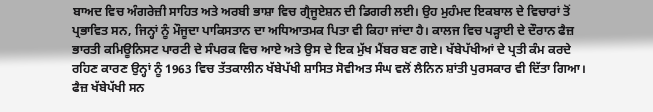ਬਾਅਦ ਵਿਚ ਅੰਗਰੇਜ਼ੀ ਸਾਹਿਤ ਅਤੇ ਅਰਬੀ ਭਾਸ਼ਾ ਵਿਚ ਗ੍ਰੈਜੂਏਸ਼ਨ ਦੀ ਡਿਗਰੀ ਲਈ। ਉਹ ਮੁਹੰਮਦ ਇਕਬਾਲ ਦੇ ਵਿਚਾਰਾਂ ਤੋਂ ਪ੍ਰਭਾਵਿਤ ਸਨ, ਜਿਨ੍ਹਾਂ ਨੂੰ ਮੌਜੂਦਾ ਪਾਕਿਸਤਾਨ ਦਾ ਅਧਿਆਤਮਕ ਪਿਤਾ ਵੀ ਕਿਹਾ ਜਾਂਦਾ ਹੈ। ਕਾਲਜ ਵਿਚ ਪੜ੍ਹਾਈ ਦੇ ਦੌਰਾਨ ਫੈਜ਼ ਭਾਰਤੀ ਕਮਿਊਨਿਸਟ ਪਾਰਟੀ ਦੇ ਸੰਪਰਕ ਵਿਚ ਆਏ ਅਤੇ ਉਸ ਦੇ ਇਕ ਮੁੱਖ ਮੈਂਬਰ ਬਣ ਗਏ। ਖੱਬੇਪੱਖੀਆਂ ਦੇ ਪ੍ਰਤੀ ਕੰਮ ਕਰਦੇ ਰਹਿਣ ਕਾਰਣ ਉਨ੍ਹਾਂ ਨੂੰ 1963 ਵਿਚ ਤੱਤਕਾਲੀਨ ਖੱਬੇਪੱਖੀ ਸ਼ਾਸਿਤ ਸੋਵੀਅਤ ਸੰਘ ਵਲੋਂ ਲੈਨਿਨ ਸ਼ਾਂਤੀ ਪੁਰਸਕਾਰ ਵੀ ਦਿੱਤਾ ਗਿਆ। ਫੈਜ਼ ਖੱਬੇਪੱਖੀ ਸਨ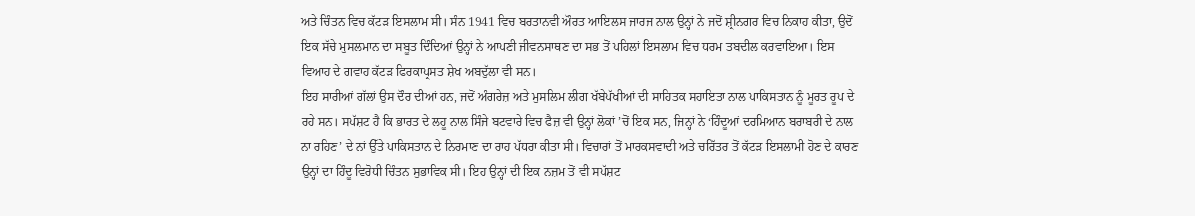ਅਤੇ ਚਿੰਤਨ ਵਿਚ ਕੱਟੜ ਇਸਲਾਮ ਸੀ। ਸੰਨ 1941 ਵਿਚ ਬਰਤਾਨਵੀ ਔਰਤ ਆਇਲਸ ਜਾਰਜ ਨਾਲ ਉਨ੍ਹਾਂ ਨੇ ਜਦੋਂ ਸ਼੍ਰੀਨਗਰ ਵਿਚ ਨਿਕਾਹ ਕੀਤਾ, ਉਦੋਂ ਇਕ ਸੱਚੇ ਮੁਸਲਮਾਨ ਦਾ ਸਬੂਤ ਦਿੰਦਿਆਂ ਉਨ੍ਹਾਂ ਨੇ ਆਪਣੀ ਜੀਵਨਸਾਥਣ ਦਾ ਸਭ ਤੋਂ ਪਹਿਲਾਂ ਇਸਲਾਮ ਵਿਚ ਧਰਮ ਤਬਦੀਲ ਕਰਵਾਇਆ। ਇਸ ਵਿਆਹ ਦੇ ਗਵਾਹ ਕੱਟੜ ਫਿਰਕਾਪ੍ਰਸਤ ਸ਼ੇਖ ਅਬਦੁੱਲਾ ਵੀ ਸਨ।
ਇਹ ਸਾਰੀਆਂ ਗੱਲਾਂ ਉਸ ਦੌਰ ਦੀਆਂ ਹਨ, ਜਦੋਂ ਅੰਗਰੇਜ਼ ਅਤੇ ਮੁਸਲਿਮ ਲੀਗ ਖੱਬੇਪੱਖੀਆਂ ਦੀ ਸਾਹਿਤਕ ਸਹਾਇਤਾ ਨਾਲ ਪਾਕਿਸਤਾਨ ਨੂੰ ਮੂਰਤ ਰੂਪ ਦੇ ਰਹੇ ਸਨ। ਸਪੱਸ਼ਟ ਹੈ ਕਿ ਭਾਰਤ ਦੇ ਲਹੂ ਨਾਲ ਸਿੰਜੇ ਬਟਵਾਰੇ ਵਿਚ ਫੈਜ਼ ਵੀ ਉਨ੍ਹਾਂ ਲੋਕਾਂ ’ਚੋਂ ਇਕ ਸਨ, ਜਿਨ੍ਹਾਂ ਨੇ ‘ਹਿੰਦੂਆਂ ਦਰਮਿਆਨ ਬਰਾਬਰੀ ਦੇ ਨਾਲ ਨਾ ਰਹਿਣ’ ਦੇ ਨਾਂ ਉੱਤੇ ਪਾਕਿਸਤਾਨ ਦੇ ਨਿਰਮਾਣ ਦਾ ਰਾਹ ਪੱਧਰਾ ਕੀਤਾ ਸੀ। ਵਿਚਾਰਾਂ ਤੋਂ ਮਾਰਕਸਵਾਦੀ ਅਤੇ ਚਰਿੱਤਰ ਤੋਂ ਕੱਟੜ ਇਸਲਾਮੀ ਹੋਣ ਦੇ ਕਾਰਣ ਉਨ੍ਹਾਂ ਦਾ ਹਿੰਦੂ ਵਿਰੋਧੀ ਚਿੰਤਨ ਸੁਭਾਵਿਕ ਸੀ। ਇਹ ਉਨ੍ਹਾਂ ਦੀ ਇਕ ਨਜ਼ਮ ਤੋਂ ਵੀ ਸਪੱਸ਼ਟ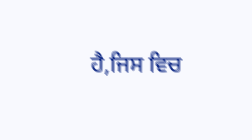ਹੈ,ਜਿਸ ਵਿਚ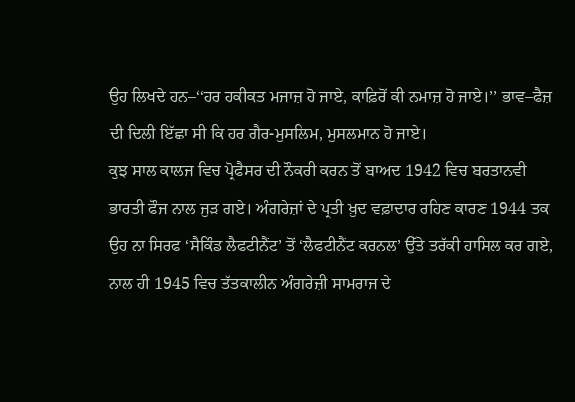ਉਹ ਲਿਖਦੇ ਹਨ–‘‘ਹਰ ਹਕੀਕਤ ਮਜਾਜ਼ ਹੋ ਜਾਏ, ਕਾਫ਼ਿਰੋਂ ਕੀ ਨਮਾਜ਼ ਹੋ ਜਾਏ।’’ ਭਾਵ–ਫੈਜ਼ ਦੀ ਦਿਲੀ ਇੱਛਾ ਸੀ ਕਿ ਹਰ ਗੈਰ-ਮੁਸਲਿਮ, ਮੁਸਲਮਾਨ ਹੋ ਜਾਏ।
ਕੁਝ ਸਾਲ ਕਾਲਜ ਵਿਚ ਪ੍ਰੋਫੈਸਰ ਦੀ ਨੌਕਰੀ ਕਰਨ ਤੋਂ ਬਾਅਦ 1942 ਵਿਚ ਬਰਤਾਨਵੀ ਭਾਰਤੀ ਫੌਜ ਨਾਲ ਜੁੜ ਗਏ। ਅੰਗਰੇਜ਼ਾਂ ਦੇ ਪ੍ਰਤੀ ਖ਼ੁਦ ਵਫ਼ਾਦਾਰ ਰਹਿਣ ਕਾਰਣ 1944 ਤਕ ਉਹ ਨਾ ਸਿਰਫ ‘ਸੈਕਿੰਡ ਲੈਫਟੀਨੈਂਟ’ ਤੋਂ ‘ਲੈਫਟੀਨੈਂਟ ਕਰਨਲ’ ਉੱਤੇ ਤਰੱਕੀ ਹਾਸਿਲ ਕਰ ਗਏ, ਨਾਲ ਹੀ 1945 ਵਿਚ ਤੱਤਕਾਲੀਨ ਅੰਗਰੇਜ਼ੀ ਸਾਮਰਾਜ ਦੇ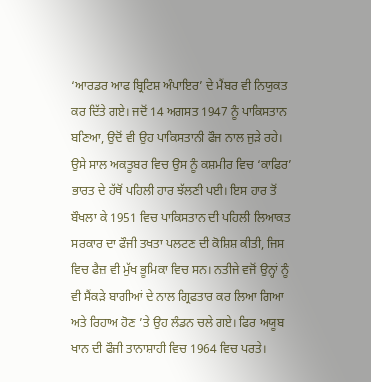‘ਆਰਡਰ ਆਫ ਬ੍ਰਿਟਿਸ਼ ਅੰਪਾਇਰ’ ਦੇ ਮੈਂਬਰ ਵੀ ਨਿਯੁਕਤ ਕਰ ਦਿੱਤੇ ਗਏ। ਜਦੋਂ 14 ਅਗਸਤ 1947 ਨੂੰ ਪਾਕਿਸਤਾਨ ਬਣਿਆ, ਉਦੋਂ ਵੀ ਉਹ ਪਾਕਿਸਤਾਨੀ ਫੌਜ ਨਾਲ ਜੁੜੇ ਰਹੇ। ਉਸੇ ਸਾਲ ਅਕਤੂਬਰ ਵਿਚ ਉਸ ਨੂੰ ਕਸ਼ਮੀਰ ਵਿਚ ‘ਕਾਫਿਰ’ ਭਾਰਤ ਦੇ ਹੱਥੋਂ ਪਹਿਲੀ ਹਾਰ ਝੱਲਣੀ ਪਈ। ਇਸ ਹਾਰ ਤੋਂ ਬੌਖਲਾ ਕੇ 1951 ਵਿਚ ਪਾਕਿਸਤਾਨ ਦੀ ਪਹਿਲੀ ਲਿਆਕਤ ਸਰਕਾਰ ਦਾ ਫੌਜੀ ਤਖਤਾ ਪਲਟਣ ਦੀ ਕੋਸ਼ਿਸ਼ ਕੀਤੀ, ਜਿਸ ਵਿਚ ਫੈਜ਼ ਵੀ ਮੁੱਖ ਭੂਮਿਕਾ ਵਿਚ ਸਨ। ਨਤੀਜੇ ਵਜੋਂ ਉਨ੍ਹਾਂ ਨੂੰ ਵੀ ਸੈਂਕੜੇ ਬਾਗੀਆਂ ਦੇ ਨਾਲ ਗ੍ਰਿਫਤਾਰ ਕਰ ਲਿਆ ਗਿਆ ਅਤੇ ਰਿਹਾਅ ਹੋਣ ’ਤੇ ਉਹ ਲੰਡਨ ਚਲੇ ਗਏ। ਫਿਰ ਅਯੂਬ ਖਾਨ ਦੀ ਫੌਜੀ ਤਾਨਾਸ਼ਾਹੀ ਵਿਚ 1964 ਵਿਚ ਪਰਤੇ।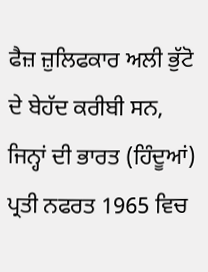ਫੈਜ਼ ਜ਼ੁਲਿਫਕਾਰ ਅਲੀ ਭੁੱਟੋ ਦੇ ਬੇਹੱਦ ਕਰੀਬੀ ਸਨ, ਜਿਨ੍ਹਾਂ ਦੀ ਭਾਰਤ (ਹਿੰਦੂਆਂ) ਪ੍ਰਤੀ ਨਫਰਤ 1965 ਵਿਚ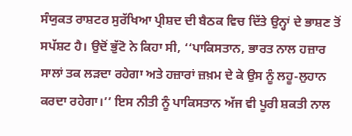ਸੰਯੁਕਤ ਰਾਸ਼ਟਰ ਸੁਰੱਖਿਆ ਪ੍ਰੀਸ਼ਦ ਦੀ ਬੈਠਕ ਵਿਚ ਦਿੱਤੇ ਉਨ੍ਹਾਂ ਦੇ ਭਾਸ਼ਣ ਤੋਂ ਸਪੱਸ਼ਟ ਹੈ। ਉਦੋਂ ਭੁੱਟੋ ਨੇ ਕਿਹਾ ਸੀ, ‘‘ਪਾਕਿਸਤਾਨ, ਭਾਰਤ ਨਾਲ ਹਜ਼ਾਰ ਸਾਲਾਂ ਤਕ ਲੜਦਾ ਰਹੇਗਾ ਅਤੇ ਹਜ਼ਾਰਾਂ ਜ਼ਖ਼ਮ ਦੇ ਕੇ ਉਸ ਨੂੰ ਲਹੂ-ਲੁਹਾਨ ਕਰਦਾ ਰਹੇਗਾ।’’ ਇਸ ਨੀਤੀ ਨੂੰ ਪਾਕਿਸਤਾਨ ਅੱਜ ਵੀ ਪੂਰੀ ਸ਼ਕਤੀ ਨਾਲ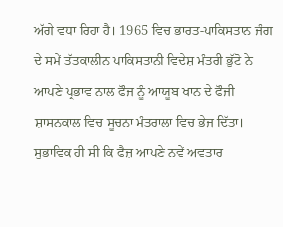ਅੱਗੇ ਵਧਾ ਰਿਹਾ ਹੈ। 1965 ਵਿਚ ਭਾਰਤ-ਪਾਕਿਸਤਾਨ ਜੰਗ ਦੇ ਸਮੇਂ ਤੱਤਕਾਲੀਨ ਪਾਕਿਸਤਾਨੀ ਵਿਦੇਸ਼ ਮੰਤਰੀ ਭੁੱਟੋ ਨੇ ਆਪਣੇ ਪ੍ਰਭਾਵ ਨਾਲ ਫੌਜ ਨੂੰ ਆਯੂਬ ਖਾਨ ਦੇ ਫੌਜੀ ਸ਼ਾਸਨਕਾਲ ਵਿਚ ਸੂਚਨਾ ਮੰਤਰਾਲਾ ਵਿਚ ਭੇਜ ਦਿੱਤਾ। ਸੁਭਾਵਿਕ ਹੀ ਸੀ ਕਿ ਫੈਜ਼ ਆਪਣੇ ਨਵੇਂ ਅਵਤਾਰ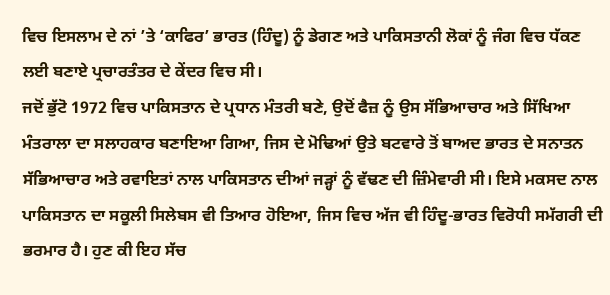ਵਿਚ ਇਸਲਾਮ ਦੇ ਨਾਂ ’ਤੇ ‘ਕਾਫਿਰ’ ਭਾਰਤ (ਹਿੰਦੂ) ਨੂੰ ਡੇਗਣ ਅਤੇ ਪਾਕਿਸਤਾਨੀ ਲੋਕਾਂ ਨੂੰ ਜੰਗ ਵਿਚ ਧੱਕਣ ਲਈ ਬਣਾਏ ਪ੍ਰਚਾਰਤੰਤਰ ਦੇ ਕੇਂਦਰ ਵਿਚ ਸੀ।
ਜਦੋਂ ਭੁੱਟੋ 1972 ਵਿਚ ਪਾਕਿਸਤਾਨ ਦੇ ਪ੍ਰਧਾਨ ਮੰਤਰੀ ਬਣੇ, ਉਦੋਂ ਫੈਜ਼ ਨੂੰ ਉਸ ਸੱਭਿਆਚਾਰ ਅਤੇ ਸਿੱਖਿਆ ਮੰਤਰਾਲਾ ਦਾ ਸਲਾਹਕਾਰ ਬਣਾਇਆ ਗਿਆ, ਜਿਸ ਦੇ ਮੋਢਿਆਂ ਉਤੇ ਬਟਵਾਰੇ ਤੋਂ ਬਾਅਦ ਭਾਰਤ ਦੇ ਸਨਾਤਨ ਸੱਭਿਆਚਾਰ ਅਤੇ ਰਵਾਇਤਾਂ ਨਾਲ ਪਾਕਿਸਤਾਨ ਦੀਆਂ ਜੜ੍ਹਾਂ ਨੂੰ ਵੱਢਣ ਦੀ ਜ਼ਿੰਮੇਵਾਰੀ ਸੀ। ਇਸੇ ਮਕਸਦ ਨਾਲ ਪਾਕਿਸਤਾਨ ਦਾ ਸਕੂਲੀ ਸਿਲੇਬਸ ਵੀ ਤਿਆਰ ਹੋਇਆ, ਜਿਸ ਵਿਚ ਅੱਜ ਵੀ ਹਿੰਦੂ-ਭਾਰਤ ਵਿਰੋਧੀ ਸਮੱਗਰੀ ਦੀ ਭਰਮਾਰ ਹੈ। ਹੁਣ ਕੀ ਇਹ ਸੱਚ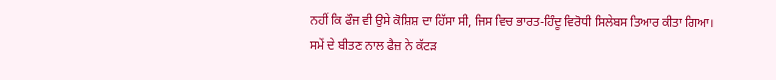ਨਹੀਂ ਕਿ ਫੌਜ ਵੀ ਉਸੇ ਕੋਸ਼ਿਸ਼ ਦਾ ਹਿੱਸਾ ਸੀ, ਜਿਸ ਵਿਚ ਭਾਰਤ-ਹਿੰਦੂ ਵਿਰੋਧੀ ਸਿਲੇਬਸ ਤਿਆਰ ਕੀਤਾ ਗਿਆ।
ਸਮੇਂ ਦੇ ਬੀਤਣ ਨਾਲ ਫੈਜ਼ ਨੇ ਕੱਟੜ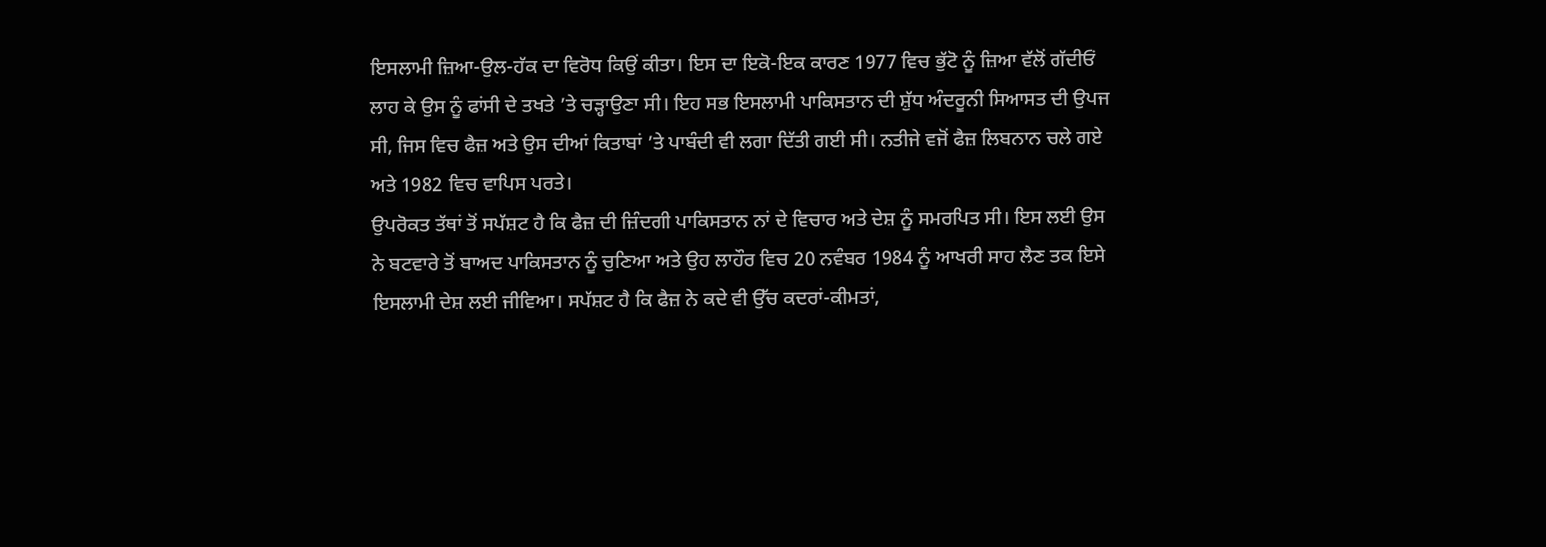ਇਸਲਾਮੀ ਜ਼ਿਆ-ਉਲ-ਹੱਕ ਦਾ ਵਿਰੋਧ ਕਿਉਂ ਕੀਤਾ। ਇਸ ਦਾ ਇਕੋ-ਇਕ ਕਾਰਣ 1977 ਵਿਚ ਭੁੱਟੋ ਨੂੰ ਜ਼ਿਆ ਵੱਲੋਂ ਗੱਦੀਓਂ ਲਾਹ ਕੇ ਉਸ ਨੂੰ ਫਾਂਸੀ ਦੇ ਤਖਤੇ ’ਤੇ ਚੜ੍ਹਾਉਣਾ ਸੀ। ਇਹ ਸਭ ਇਸਲਾਮੀ ਪਾਕਿਸਤਾਨ ਦੀ ਸ਼ੁੱਧ ਅੰਦਰੂਨੀ ਸਿਆਸਤ ਦੀ ਉਪਜ ਸੀ, ਜਿਸ ਵਿਚ ਫੈਜ਼ ਅਤੇ ਉਸ ਦੀਆਂ ਕਿਤਾਬਾਂ ’ਤੇ ਪਾਬੰਦੀ ਵੀ ਲਗਾ ਦਿੱਤੀ ਗਈ ਸੀ। ਨਤੀਜੇ ਵਜੋਂ ਫੈਜ਼ ਲਿਬਨਾਨ ਚਲੇ ਗਏ ਅਤੇ 1982 ਵਿਚ ਵਾਪਿਸ ਪਰਤੇ।
ਉਪਰੋਕਤ ਤੱਥਾਂ ਤੋਂ ਸਪੱਸ਼ਟ ਹੈ ਕਿ ਫੈਜ਼ ਦੀ ਜ਼ਿੰਦਗੀ ਪਾਕਿਸਤਾਨ ਨਾਂ ਦੇ ਵਿਚਾਰ ਅਤੇ ਦੇਸ਼ ਨੂੰ ਸਮਰਪਿਤ ਸੀ। ਇਸ ਲਈ ਉਸ ਨੇ ਬਟਵਾਰੇ ਤੋਂ ਬਾਅਦ ਪਾਕਿਸਤਾਨ ਨੂੰ ਚੁਣਿਆ ਅਤੇ ਉਹ ਲਾਹੌਰ ਵਿਚ 20 ਨਵੰਬਰ 1984 ਨੂੰ ਆਖਰੀ ਸਾਹ ਲੈਣ ਤਕ ਇਸੇ ਇਸਲਾਮੀ ਦੇਸ਼ ਲਈ ਜੀਵਿਆ। ਸਪੱਸ਼ਟ ਹੈ ਕਿ ਫੈਜ਼ ਨੇ ਕਦੇ ਵੀ ਉੱਚ ਕਦਰਾਂ-ਕੀਮਤਾਂ,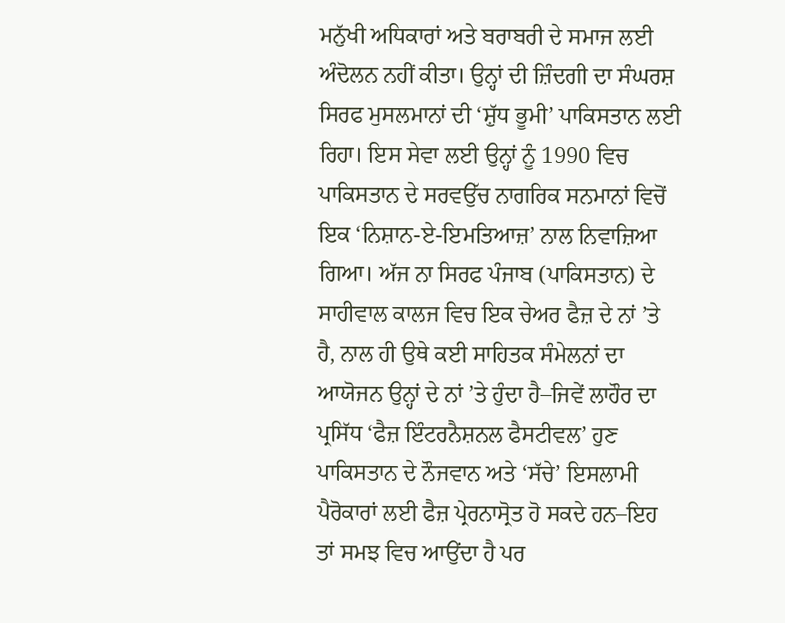ਮਨੁੱਖੀ ਅਧਿਕਾਰਾਂ ਅਤੇ ਬਰਾਬਰੀ ਦੇ ਸਮਾਜ ਲਈ ਅੰਦੋਲਨ ਨਹੀਂ ਕੀਤਾ। ਉਨ੍ਹਾਂ ਦੀ ਜ਼ਿੰਦਗੀ ਦਾ ਸੰਘਰਸ਼ ਸਿਰਫ ਮੁਸਲਮਾਨਾਂ ਦੀ ‘ਸ਼ੁੱਧ ਭੂਮੀ’ ਪਾਕਿਸਤਾਨ ਲਈ ਰਿਹਾ। ਇਸ ਸੇਵਾ ਲਈ ਉਨ੍ਹਾਂ ਨੂੰ 1990 ਵਿਚ ਪਾਕਿਸਤਾਨ ਦੇ ਸਰਵਉੱਚ ਨਾਗਰਿਕ ਸਨਮਾਨਾਂ ਵਿਚੋਂ ਇਕ ‘ਨਿਸ਼ਾਨ-ਏ-ਇਮਤਿਆਜ਼’ ਨਾਲ ਨਿਵਾਜ਼ਿਆ ਗਿਆ। ਅੱਜ ਨਾ ਸਿਰਫ ਪੰਜਾਬ (ਪਾਕਿਸਤਾਨ) ਦੇ ਸਾਹੀਵਾਲ ਕਾਲਜ ਵਿਚ ਇਕ ਚੇਅਰ ਫੈਜ਼ ਦੇ ਨਾਂ ’ਤੇ ਹੈ, ਨਾਲ ਹੀ ਉਥੇ ਕਈ ਸਾਹਿਤਕ ਸੰਮੇਲਨਾਂ ਦਾ ਆਯੋਜਨ ਉਨ੍ਹਾਂ ਦੇ ਨਾਂ ’ਤੇ ਹੁੰਦਾ ਹੈ–ਜਿਵੇਂ ਲਾਹੌਰ ਦਾ ਪ੍ਰਸਿੱਧ ‘ਫੈਜ਼ ਇੰਟਰਨੈਸ਼ਨਲ ਫੈਸਟੀਵਲ’ ਹੁਣ ਪਾਕਿਸਤਾਨ ਦੇ ਨੌਜਵਾਨ ਅਤੇ ‘ਸੱਚੇ’ ਇਸਲਾਮੀ ਪੈਰੋਕਾਰਾਂ ਲਈ ਫੈਜ਼ ਪ੍ਰੇਰਨਾਸ੍ਰੋਤ ਹੋ ਸਕਦੇ ਹਨ–ਇਹ ਤਾਂ ਸਮਝ ਵਿਚ ਆਉਂਦਾ ਹੈ ਪਰ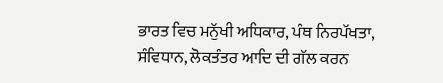ਭਾਰਤ ਵਿਚ ਮਨੁੱਖੀ ਅਧਿਕਾਰ, ਪੰਥ ਨਿਰਪੱਖਤਾ, ਸੰਵਿਧਾਨ, ਲੋਕਤੰਤਰ ਆਦਿ ਦੀ ਗੱਲ ਕਰਨ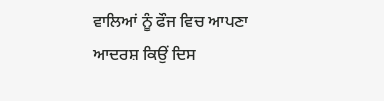ਵਾਲਿਆਂ ਨੂੰ ਫੌਜ ਵਿਚ ਆਪਣਾ ਆਦਰਸ਼ ਕਿਉਂ ਦਿਸ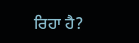ਰਿਹਾ ਹੈ?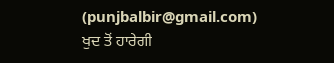(punjbalbir@gmail.com)
ਖੁਦ ਤੋਂ ਹਾਰੇਗੀ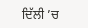ਦਿੱਲੀ ’ਚ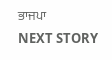ਭਾਜਪਾ
NEXT STORY